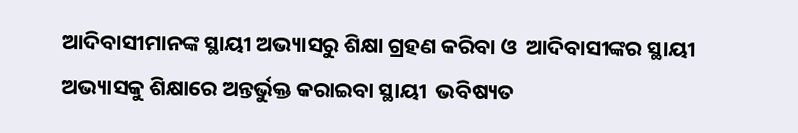ଆଦିବାସୀମାନଙ୍କ ସ୍ଥାୟୀ ଅଭ୍ୟାସରୁ ଶିକ୍ଷା ଗ୍ରହଣ କରିବା ଓ  ଆଦିବାସୀଙ୍କର ସ୍ଥାୟୀ ଅଭ୍ୟାସକୁ ଶିକ୍ଷାରେ ଅନ୍ତର୍ଭୁକ୍ତ କରାଇବା ସ୍ଥାୟୀ  ଭବିଷ୍ୟତ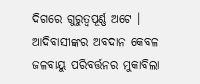ଦିଗରେ ଗୁରୁତ୍ୱପୂର୍ଣ୍ଣ ଅଟେ । ଆଦିବାସୀଙ୍କର ଅବଦାନ କେବଳ ଜଳବାୟୁ ପରିବର୍ତ୍ତନର ମୁକାବିଲା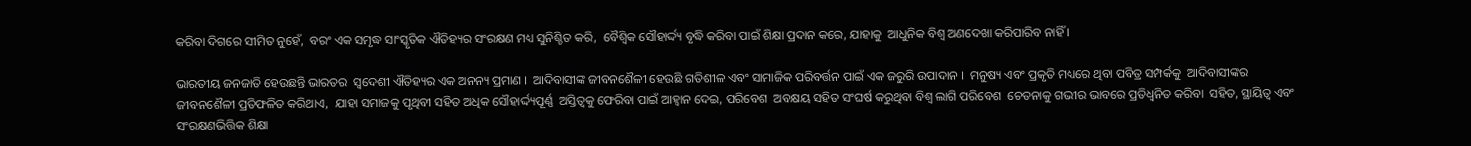କରିବା ଦିଗରେ ସୀମିତ ନୁହେଁ,  ବରଂ ଏକ ସମୃଦ୍ଧ ସାଂସ୍କୃତିକ ଐତିହ୍ୟର ସଂରକ୍ଷଣ ମଧ୍ୟ ସୁନିଶ୍ଚିତ କରି,  ବୈଶ୍ୱିକ ସୌହାର୍ଦ୍ଦ୍ୟ ବୃଦ୍ଧି କରିବା ପାଇଁ ଶିକ୍ଷା ପ୍ରଦାନ କରେ, ଯାହାକୁ  ଆଧୁନିକ ବିଶ୍ୱ ଅଣଦେଖା କରିପାରିବ ନାହିଁ ।

ଭାରତୀୟ ଜନଜାତି ହେଉଛନ୍ତି ଭାରତର  ସ୍ୱଦେଶୀ ଐତିହ୍ୟର ଏକ ଅନନ୍ୟ ପ୍ରମାଣ ।  ଆଦିବାସୀଙ୍କ ଜୀବନଶୈଳୀ ହେଉଛି ଗତିଶୀଳ ଏବଂ ସାମାଜିକ ପରିବର୍ତ୍ତନ ପାଇଁ ଏକ ଜରୁରି ଉପାଦାନ ।  ମନୁଷ୍ୟ ଏବଂ ପ୍ରକୃତି ମଧ୍ୟରେ ଥିବା ପବିତ୍ର ସମ୍ପର୍କକୁ  ଆଦିବାସୀଙ୍କର ଜୀବନଶୈଳୀ ପ୍ରତିଫଳିତ କରିଥାଏ,  ଯାହା ସମାଜକୁ ପୃଥିବୀ ସହିତ ଅଧିକ ସୌହାର୍ଦ୍ଦ୍ୟପୂର୍ଣ୍ଣ  ଅସ୍ତିତ୍ୱକୁ ଫେରିବା ପାଇଁ ଆହ୍ୱାନ ଦେଇ, ପରିବେଶ  ଅବକ୍ଷୟ ସହିତ ସଂଘର୍ଷ କରୁଥିବା ବିଶ୍ୱ ଲାଗି ପରିବେଶ  ଚେତନାକୁ ଗଭୀର ଭାବରେ ପ୍ରତିଧ୍ୱନିତ କରିବା  ସହିତ, ସ୍ଥାୟିତ୍ୱ ଏବଂ ସଂରକ୍ଷଣଭିତ୍ତିକ ଶିକ୍ଷା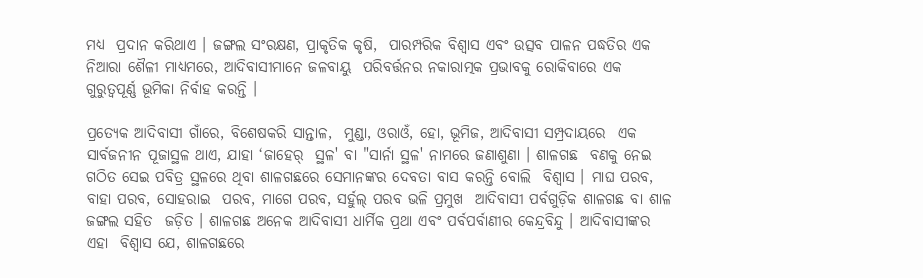ମଧ୍ୟ  ପ୍ରଦାନ କରିଥାଏ । ଜଙ୍ଗଲ ସଂରକ୍ଷଣ, ପ୍ରାକୃତିକ କୃଷି,  ପାରମ୍ପରିକ ବିଶ୍ୱାସ ଏବଂ ଉତ୍ସବ ପାଳନ ପଦ୍ଧତିର ଏକ  ନିଆରା ଶୈଳୀ ମାଧ୍ୟମରେ, ଆଦିବାସୀମାନେ ଜଳବାୟୁ  ପରିବର୍ତ୍ତନର ନକାରାତ୍ମକ ପ୍ରଭାବକୁ ରୋକିବାରେ ଏକ  ଗୁରୁତ୍ୱପୂର୍ଣ୍ଣ ଭୂମିକା ନିର୍ବାହ କରନ୍ତି ।

ପ୍ରତ୍ୟେକ ଆଦିବାସୀ ଗାଁରେ, ବିଶେଷକରି ସାନ୍ତାଳ,  ମୁଣ୍ଡା, ଓରାଓଁ, ହୋ, ଭୂମିଜ, ଆଦିବାସୀ ସମ୍ପ୍ରଦାୟରେ  ଏକ ସାର୍ବଜନୀନ ପୂଜାସ୍ଥଳ ଥାଏ, ଯାହା ‘ଜାହେର୍‌  ସ୍ଥଳ' ବା "ସାର୍ନା ସ୍ଥଳ' ନାମରେ ଜଣାଶୁଣା । ଶାଳଗଛ  ବଣକୁ ନେଇ ଗଠିତ ସେଇ ପବିତ୍ର ସ୍ଥଳରେ ଥିବା ଶାଳଗଛରେ ସେମାନଙ୍କର ଦେବତା ବାସ କରନ୍ତି ବୋଲି  ବିଶ୍ୱାସ । ମାଘ ପରବ, ବାହା ପରବ, ସୋହରାଇ  ପରବ, ମାଗେ ପରବ, ସର୍ହୁଲ୍‌ ପରବ ଭଳି ପ୍ରମୁଖ  ଆଦିବାସୀ ପର୍ବଗୁଡ଼ିକ ଶାଳଗଛ ବା ଶାଳ ଜଙ୍ଗଲ ସହିତ  ଜଡ଼ିତ । ଶାଳଗଛ ଅନେକ ଆଦିବାସୀ ଧାର୍ମିକ ପ୍ରଥା ଏବଂ ପର୍ବପର୍ବାଣୀର କେନ୍ଦ୍ରବିନ୍ଦୁ । ଆଦିବାସୀଙ୍କର ଏହା  ବିଶ୍ୱାସ ଯେ, ଶାଳଗଛରେ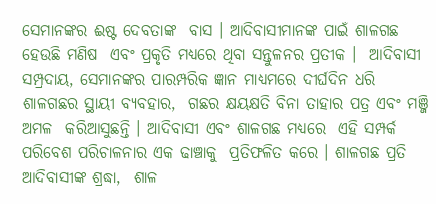ସେମାନଙ୍କର ଈଷ୍ଟ ଦେବତାଙ୍କ  ବାସ । ଆଦିବାସୀମାନଙ୍କ ପାଇଁ ଶାଳଗଛ ହେଉଛି ମଣିଷ  ଏବଂ ପ୍ରକୃତି ମଧ୍ୟରେ ଥିବା ସନ୍ତୁଳନର ପ୍ରତୀକ ।  ଆଦିବାସୀ ସମ୍ପ୍ରଦାୟ, ସେମାନଙ୍କର ପାରମ୍ପରିକ ଜ୍ଞାନ ମାଧ୍ୟମରେ ଦୀର୍ଘଦିନ ଧରି ଶାଳଗଛର ସ୍ଥାୟୀ ବ୍ୟବହାର,  ଗଛର କ୍ଷୟକ୍ଷତି ବିନା ତାହାର ପତ୍ର ଏବଂ ମଞ୍ଜି ଅମଳ  କରିଆସୁଛନ୍ତି । ଆଦିବାସୀ ଏବଂ ଶାଳଗଛ ମଧ୍ୟରେ  ଏହି ସମ୍ପର୍କ ପରିବେଶ ପରିଚାଳନାର ଏକ ଢାଞ୍ଚାକୁ  ପ୍ରତିଫଳିତ କରେ । ଶାଳଗଛ ପ୍ରତି ଆଦିବାସୀଙ୍କ ଶ୍ରଦ୍ଧା,  ଶାଳ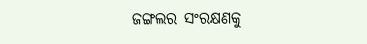ଜଙ୍ଗଲର ସଂରକ୍ଷଣକୁ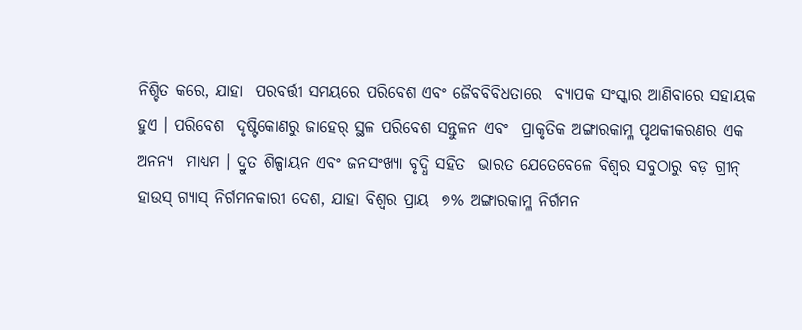ନିଶ୍ଚିତ କରେ, ଯାହା  ପରବର୍ତ୍ତୀ ସମୟରେ ପରିବେଶ ଏବଂ ଜୈବବିବିଧତାରେ  ବ୍ୟାପକ ସଂସ୍କାର ଆଣିବାରେ ସହାୟକ ହୁଏ । ପରିବେଶ  ଦୃଷ୍ଟିକୋଣରୁ ଜାହେର୍‌ ସ୍ଥଳ ପରିବେଶ ସନ୍ତୁଳନ ଏବଂ  ପ୍ରାକୃତିକ ଅଙ୍ଗାରକାମ୍ଳ ପୃଥକୀକରଣର ଏକ ଅନନ୍ୟ  ମାଧ୍ୟମ । ଦ୍ରୁତ ଶିଳ୍ପାୟନ ଏବଂ ଜନସଂଖ୍ୟା ବୃଦ୍ଧି ସହିତ  ଭାରତ ଯେତେବେଳେ ବିଶ୍ୱର ସବୁଠାରୁ ବଡ଼ ଗ୍ରୀନ୍‌  ହାଉସ୍‌ ଗ୍ୟାସ୍‌ ନିର୍ଗମନକାରୀ ଦେଶ, ଯାହା ବିଶ୍ୱର ପ୍ରାୟ  ୭% ଅଙ୍ଗାରକାମ୍ଳ ନିର୍ଗମନ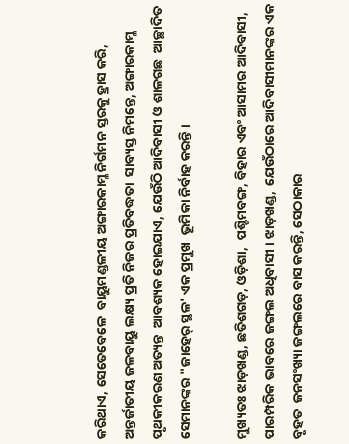କରିଥାଏ, ସେତେବେଳେ  ବାୟୁମଣ୍ଡଳୀୟ ଅଙ୍ଗାରକାମ୍ଳ ନିର୍ଗମନ ସ୍ତରକୁ ହ୍ରାସ କରି,  ଅନ୍ତର୍ଜାତୀୟ ଜଳବାୟୁ ଲକ୍ଷ୍ୟ ପ୍ରତି ନିଜର ପ୍ରତିବଦ୍ଧତା  ସାବ୍ୟସ୍ତ ନିମନ୍ତେ, ଅଙ୍ଗାରକାମ୍ଳ ପୃଥକୀକରଣ ଅତ୍ୟନ୍ତ  ଆବଶ୍ୟକ ହୋଇଯାଏ, ଯେଉଁଠି ଆଦିବାସୀ ଓ ଶାଳଗଛ  ଆଚ୍ଛାଦିତ ସେମାନଙ୍କର "ଜାହେର୍‌ ସ୍ଥଳ' ଏକ ପ୍ରମୁଖ  ଭୂମିକା ନିର୍ବାହ କରନ୍ତି ।

ମୁଖ୍ୟତଃ ଝାଡ଼ଖଣ୍ଡ, ଛତିଶଗଡ଼, ଓଡ଼ିଶା,  ପଶ୍ଚିମବଙ୍ଗ, ବିହାର ଏବଂ ଆସାମର ଆଦିବାସୀ,  ପାରମ୍ପରିକ ଭାବରେ ଜଙ୍ଗଲ ଅଧିବାସୀ । ଝାଡ଼ଖଣ୍ଡ,  ଯେଉଁଠାରେ ଆଦିବାସୀମାନଙ୍କର ଏକ ବୃହତ  ଜନସଂଖ୍ୟା ଜଙ୍ଗଲରେ ବାସ କରନ୍ତି, ସେଠାକାର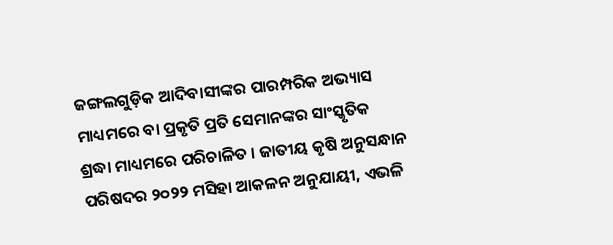ଜଙ୍ଗଲଗୁଡ଼ିକ ଆଦିବାସୀଙ୍କର ପାରମ୍ପରିକ ଅଭ୍ୟାସ  ମାଧ୍ୟମରେ ବା ପ୍ରକୃତି ପ୍ରତି ସେମାନଙ୍କର ସାଂସ୍କୃତିକ  ଶ୍ରଦ୍ଧା ମାଧ୍ୟମରେ ପରିଚାଳିତ । ଜାତୀୟ କୃଷି ଅନୁସନ୍ଧାନ ପରିଷଦର ୨୦୨୨ ମସିହା ଆକଳନ ଅନୁଯାୟୀ, ଏଭଳି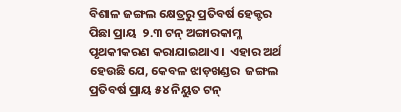ବିଶାଳ ଜଙ୍ଗଲ କ୍ଷେତ୍ରରୁ ପ୍ରତିବର୍ଷ ହେକ୍ଟର ପିଛା ପ୍ରାୟ  ୨.୩ ଟନ୍‌ ଅଙ୍ଗାରକାମ୍ଳ ପୃଥକୀକରଣ କରାଯାଇଥାଏ ।  ଏହାର ଅର୍ଥ ହେଉଛି ଯେ, କେବଳ ଝାଡ଼ଖଣ୍ଡର  ଜଙ୍ଗଲ ପ୍ରତିବର୍ଷ ପ୍ରାୟ ୫୪ ନିୟୁତ ଟନ୍‌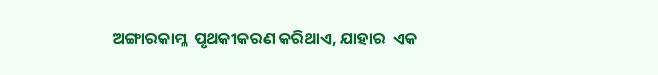ଅଙ୍ଗାରକାମ୍ଳ  ପୃଥକୀକରଣ କରିଥାଏ, ଯାହାର  ଏକ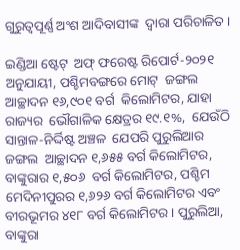ଗୁରୁତ୍ୱପୂର୍ଣ୍ଣ ଅଂଶ ଆଦିବାସୀଙ୍କ  ଦ୍ୱାରା ପରିଚାଳିତ ।

ଇଣ୍ଡିଆ ଷ୍ଟେଟ୍‌  ଅଫ୍‌ ଫରେଷ୍ଟ ରିପୋର୍ଟ-୨୦୨୧  ଅନୁଯାୟୀ, ପଶ୍ଚିମବଙ୍ଗରେ ମୋଟ୍‌  ଜଙ୍ଗଲ ଆଚ୍ଛାଦନ ୧୬,୯୦୧ ବର୍ଗ  କିଲୋମିଟର, ଯାହା ରାଜ୍ୟର  ଭୌଗାଳିକ କ୍ଷେତ୍ରର ୧୯.୧%,  ଯେଉଁଠି ସାନ୍ତାଳ-ନିର୍ଦ୍ଦିଷ୍ଟ ଅଞ୍ଚଳ  ଯେପରି ପୁରୁଲିଆର ଜଙ୍ଗଲ  ଆଚ୍ଛାଦନ ୧,୬୫୫ ବର୍ଗ କିଲୋମିଟର, ବାଙ୍କୁରାର ୧,୫୦୬  ବର୍ଗ କିଲୋମିଟର, ପଶ୍ଚିମ  ମେଦିନୀପୁରର ୧,୬୨୬ ବର୍ଗ କିଲୋମିଟର ଏବଂ  ବୀରଭୂମର ୪୧୮ ବର୍ଗ କିଲୋମିଟର । ପୁରୁଲିଆ,  ବାଙ୍କୁରା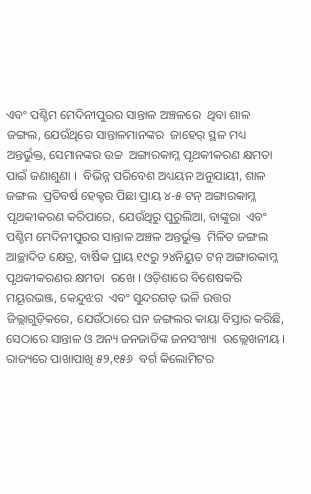ଏବଂ ପଶ୍ଚିମ ମେଦିନୀପୁରର ସାନ୍ତାଳ ଅଞ୍ଚଳରେ  ଥିବା ଶାଳ ଜଙ୍ଗଲ, ଯେଉଁଥିରେ ସାନ୍ତାଳମାନଙ୍କର  ଜାହେର୍‌ ସ୍ଥଳ ମଧ୍ୟ ଅନ୍ତର୍ଭୁକ୍ତ, ସେମାନଙ୍କର ଉଚ୍ଚ  ଅଙ୍ଗାରକାମ୍ଳ ପୃଥକୀକରଣ କ୍ଷମତା ପାଇଁ ଜଣାଶୁଣା ।  ବିଭିନ୍ନ ପରିବେଶ ଅଧ୍ୟୟନ ଅନୁଯାୟୀ, ଶାଳ ଜଙ୍ଗଲ  ପ୍ରତିବର୍ଷ ହେକ୍ଟର ପିଛା ପ୍ରାୟ ୪-୫ ଟନ୍‌ ଅଙ୍ଗାରକାମ୍ଳ  ପୃଥକୀକରଣ କରିପାରେ, ଯେଉଁଥିରୁ ପୁରୁଲିଆ, ବାଙ୍କୁରା  ଏବଂ ପଶ୍ଚିମ ମେଦିନୀପୁରର ସାନ୍ତାଳ ଅଞ୍ଚଳ ଅନ୍ତର୍ଭୁକ୍ତ  ମିଳିତ ଜଙ୍ଗଲ ଆଚ୍ଛାଦିତ କ୍ଷେତ୍ର, ବାର୍ଷିକ ପ୍ରାୟ ୧୯ରୁ ୨୪ନିୟୁତ ଟନ୍‌ ଅଙ୍ଗାରକାମ୍ଳ ପୃଥକୀକରଣର କ୍ଷମତା  ରଖେ । ଓଡ଼ିଶାରେ ବିଶେଷକରି ମୟୂରଭଞ୍ଜ, କେନ୍ଦୁଝର  ଏବଂ ସୁନ୍ଦରଗଡ଼ ଭଳି ଉତ୍ତର ଜିଲ୍ଲାଗୁଡ଼ିକରେ, ଯେଉଁଠାରେ ଘନ ଜଙ୍ଗଲର କାୟା ବିସ୍ତାର କରିଛି,  ସେଠାରେ ସାନ୍ତାଳ ଓ ଅନ୍ୟ ଜନଜାତିଙ୍କ ଜନସଂଖ୍ୟା  ଉଲ୍ଲେଖନୀୟ । ରାଜ୍ୟରେ ପାଖାପାଖି ୫୨,୧୫୬  ବର୍ଗ କିଲୋମିଟର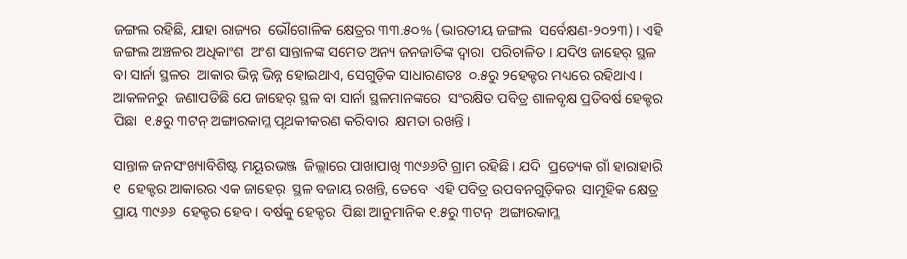ଜଙ୍ଗଲ ରହିଛି, ଯାହା ରାଜ୍ୟର  ଭୌଗୋଳିକ କ୍ଷେତ୍ରର ୩୩.୫୦% (ଭାରତୀୟ ଜଙ୍ଗଲ  ସର୍ବେକ୍ଷଣ-୨୦୨୩) । ଏହି ଜଙ୍ଗଲ ଅଞ୍ଚଳର ଅଧିକାଂଶ  ଅଂଶ ସାନ୍ତାଳଙ୍କ ସମେତ ଅନ୍ୟ ଜନଜାତିଙ୍କ ଦ୍ୱାରା  ପରିଚାଳିତ । ଯଦିଓ ଜାହେର୍‌ ସ୍ଥଳ ବା ସାର୍ନା ସ୍ଥଳର  ଆକାର ଭିନ୍ନ ଭିନ୍ନ ହୋଇଥାଏ, ସେଗୁଡ଼ିକ ସାଧାରଣତଃ  ୦.୫ରୁ ୨ହେକ୍ଟର ମଧ୍ୟରେ ରହିଥାଏ । ଆକଳନରୁ  ଜଣାପଡିଛି ଯେ ଜାହେର୍‌ ସ୍ଥଳ ବା ସାର୍ନା ସ୍ଥଳମାନଙ୍କରେ  ସଂରକ୍ଷିତ ପବିତ୍ର ଶାଳବୃକ୍ଷ ପ୍ରତିବର୍ଷ ହେକ୍ଟର ପିଛା  ୧.୫ରୁ ୩ଟନ୍‌ ଅଙ୍ଗାରକାମ୍ଳ ପୃଥକୀକରଣ କରିବାର  କ୍ଷମତା ରଖନ୍ତି ।

ସାନ୍ତାଳ ଜନସଂଖ୍ୟାବିଶିଷ୍ଟ ମୟୂରଭଞ୍ଜ  ଜିଲ୍ଲାରେ ପାଖାପାଖି ୩୯୬୬ଟି ଗ୍ରାମ ରହିଛି । ଯଦି  ପ୍ରତ୍ୟେକ ଗାଁ ହାରାହାରି ୧  ହେକ୍ଟର ଆକାରର ଏକ ଜାହେର୍‌  ସ୍ଥଳ ବଜାୟ ରଖନ୍ତି, ତେବେ  ଏହି ପବିତ୍ର ଉପବନଗୁଡ଼ିକର  ସାମୂହିକ କ୍ଷେତ୍ର ପ୍ରାୟ ୩୯୬୬  ହେକ୍ଟର ହେବ । ବର୍ଷକୁ ହେକ୍ଟର  ପିଛା ଆନୁମାନିକ ୧.୫ରୁ ୩ଟନ୍‌  ଅଙ୍ଗାରକାମ୍ଳ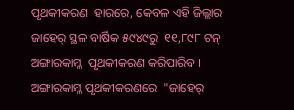ପୃଥକୀକରଣ  ହାରରେ, କେବଳ ଏହି ଜିଲ୍ଲାର  ଜାହେର୍‌ ସ୍ଥଳ ବାର୍ଷିକ ୫୯୪୯ରୁ  ୧୧,୮୯୮ ଟନ୍‌ ଅଙ୍ଗାରକାମ୍ଳ  ପୃଥକୀକରଣ କରିପାରିବ ।  ଅଙ୍ଗାରକାମ୍ଳ ପୃଥକୀକରଣରେ  "ଜାହେର୍‌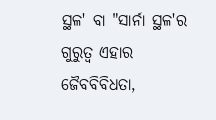ସ୍ଥଳ' ବା "ସାର୍ନା ସ୍ଥଳ'ର ଗୁରୁତ୍ୱ ଏହାର  ଜୈବବିବିଧତା,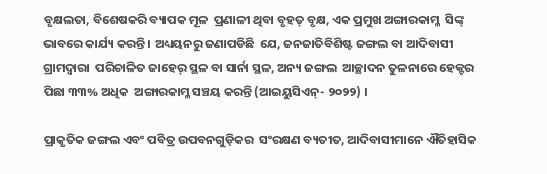ବୃକ୍ଷଲତା, ବିଶେଷକରି ବ୍ୟାପକ ମୂଳ  ପ୍ରଣାଳୀ ଥିବା ବୃହତ୍‌ ବୃକ୍ଷ, ଏକ ପ୍ରମୁଖ ଅଙ୍ଗାରକାମ୍ଳ  ସିଙ୍କ୍‌ ଭାବରେ କାର୍ଯ୍ୟ କରନ୍ତି । ଅଧ୍ୟୟନରୁ ଜଣାପଡିଛି  ଯେ, ଜନଜାତିବିଶିଷ୍ଟ ଜଙ୍ଗଲ ବା ଆଦିବାସୀ ଗ୍ରାମଦ୍ୱାରା  ପରିଚାଳିତ ଜାହେର୍‌ ସ୍ଥଳ ବା ସାର୍ନା ସ୍ଥଳ, ଅନ୍ୟ ଜଙ୍ଗଲ  ଆଚ୍ଛାଦନ ତୁଳନାରେ ହେକ୍ଟର ପିଛା ୩୩% ଅଧିକ  ଅଙ୍ଗାରକାମ୍ଳ ସଞ୍ଚୟ କରନ୍ତି (ଆଇୟୁସିଏନ୍‌- ୨୦୨୨) ।

ପ୍ରାକୃତିକ ଜଙ୍ଗଲ ଏବଂ ପବିତ୍ର ଉପବନଗୁଡ଼ିକର  ସଂରକ୍ଷଣ ବ୍ୟତୀତ, ଆଦିବାସୀମାନେ ଐତିହାସିକ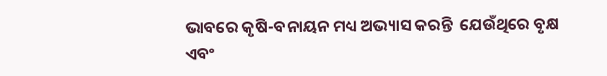ଭାବରେ କୃଷି-ବନାୟନ ମଧ୍ୟ ଅଭ୍ୟାସ କରନ୍ତି  ଯେଉଁଥିରେ ବୃକ୍ଷ ଏବଂ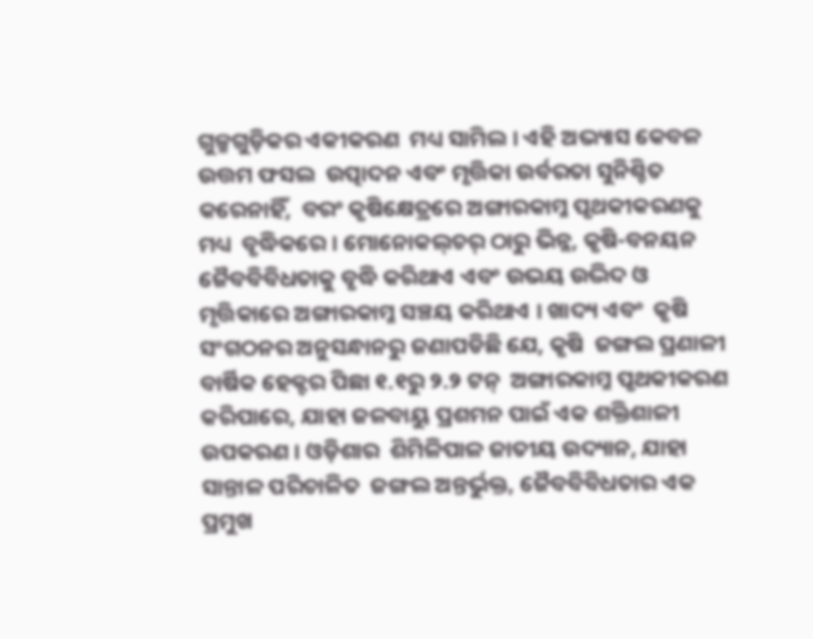ଗୁଳ୍ମଗୁଡ଼ିକର ଏକୀକରଣ  ମଧ୍ୟ ସାମିଲ । ଏହି ଅଭ୍ୟାସ କେବଳ ଉତ୍ତମ ଫସଲ  ଉତ୍ପାଦନ ଏବଂ ମୃତ୍ତିକା ଉର୍ବରତା ସୁନିଶ୍ଚିତ କରେନାହିଁ,  ବରଂ କୃଷିକ୍ଷେତ୍ରରେ ଅଙ୍ଗାରକାମ୍ଳ ପୃଥକୀକରଣକୁ ମଧ୍ୟ  ବୃଦ୍ଧିକରେ । ମୋନୋକଲ୍‌ଚର୍‌ ଠାରୁ ଭିନ୍ନ, କୃଷି-ବନୟନ ଜୈବବିବିଧତାକୁ ବୃଦ୍ଧି କରିଥାଏ ଏବଂ ଉଭୟ ଉଦ୍ଭିଦ ଓ  ମୃତ୍ତିକାରେ ଅଙ୍ଗାରକାମ୍ଳ ସଞ୍ଚୟ କରିଥାଏ । ଖାଦ୍ୟ ଏବଂ  କୃଷି ସଂଗଠନର ଅନୁସନ୍ଧାନରୁ ଜଣାପଡିଛି ଯେ, କୃଷି  ଜଙ୍ଗଲ ପ୍ରଣାଳୀ ବାର୍ଷିକ ହେକ୍ଟର ପିଛା ୧.୧ରୁ ୨.୨ ଟନ୍‌  ଅଙ୍ଗାରକାମ୍ଳ ପୃଥକୀକରଣ କରିପାରେ, ଯାହା ଜଳବାୟୁ ପ୍ରଶମନ ପାଇଁ ଏକ ଶକ୍ତିଶାଳୀ ଉପକରଣ । ଓଡ଼ିଶାର  ଶିମିଳିପାଳ ଜାତୀୟ ଉଦ୍ୟାନ, ଯାହା ସାନ୍ତାଳ ପରିଚାଳିତ  ଜଙ୍ଗଲ ଅନ୍ତର୍ଭୁକ୍ତ, ଜୈବବିବିଧତାର ଏକ ପ୍ରମୁଖ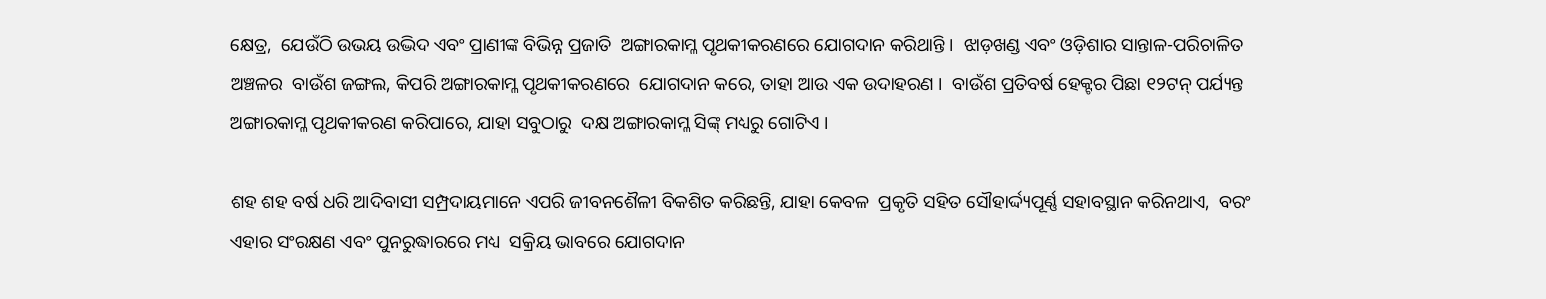କ୍ଷେତ୍ର,  ଯେଉଁଠି ଉଭୟ ଉଦ୍ଭିଦ ଏବଂ ପ୍ରାଣୀଙ୍କ ବିଭିନ୍ନ ପ୍ରଜାତି  ଅଙ୍ଗାରକାମ୍ଳ ପୃଥକୀକରଣରେ ଯୋଗଦାନ କରିଥାନ୍ତି ।  ଝାଡ଼ଖଣ୍ଡ ଏବଂ ଓଡ଼ିଶାର ସାନ୍ତାଳ-ପରିଚାଳିତ ଅଞ୍ଚଳର  ବାଉଁଶ ଜଙ୍ଗଲ, କିପରି ଅଙ୍ଗାରକାମ୍ଳ ପୃଥକୀକରଣରେ  ଯୋଗଦାନ କରେ, ତାହା ଆଉ ଏକ ଉଦାହରଣ ।  ବାଉଁଶ ପ୍ରତିବର୍ଷ ହେକ୍ଟର ପିଛା ୧୨ଟନ୍‌ ପର୍ଯ୍ୟନ୍ତ  ଅଙ୍ଗାରକାମ୍ଳ ପୃଥକୀକରଣ କରିପାରେ, ଯାହା ସବୁଠାରୁ  ଦକ୍ଷ ଅଙ୍ଗାରକାମ୍ଳ ସିଙ୍କ୍‌ ମଧ୍ୟରୁ ଗୋଟିଏ ।

ଶହ ଶହ ବର୍ଷ ଧରି ଆଦିବାସୀ ସମ୍ପ୍ରଦାୟମାନେ ଏପରି ଜୀବନଶୈଳୀ ବିକଶିତ କରିଛନ୍ତି, ଯାହା କେବଳ  ପ୍ରକୃତି ସହିତ ସୌହାର୍ଦ୍ଦ୍ୟପୂର୍ଣ୍ଣ ସହାବସ୍ଥାନ କରିନଥାଏ,  ବରଂ ଏହାର ସଂରକ୍ଷଣ ଏବଂ ପୁନରୁଦ୍ଧାରରେ ମଧ୍ୟ  ସକ୍ରିୟ ଭାବରେ ଯୋଗଦାନ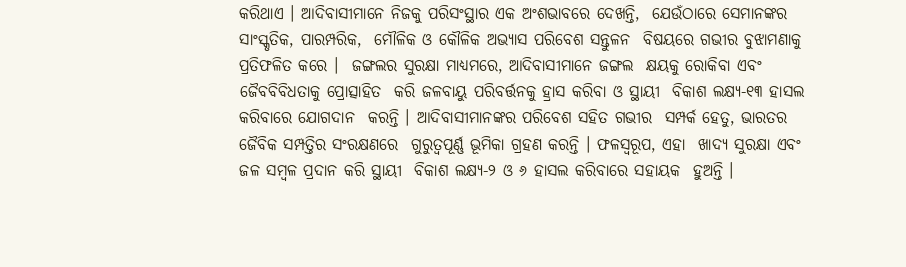କରିଥାଏ । ଆଦିବାସୀମାନେ ନିଜକୁ ପରିସଂସ୍ଥାର ଏକ ଅଂଶଭାବରେ ଦେଖନ୍ତି,  ଯେଉଁଠାରେ ସେମାନଙ୍କର ସାଂସ୍କୃତିକ, ପାରମ୍ପରିକ,  ମୌଳିକ ଓ କୌଳିକ ଅଭ୍ୟାସ ପରିବେଶ ସନ୍ତୁଳନ  ବିଷୟରେ ଗଭୀର ବୁଝାମଣାକୁ ପ୍ରତିଫଳିତ କରେ ।  ଜଙ୍ଗଲର ସୁରକ୍ଷା ମାଧ୍ୟମରେ, ଆଦିବାସୀମାନେ ଜଙ୍ଗଲ  କ୍ଷୟକୁ ରୋକିବା ଏବଂ ଜୈବବିବିଧତାକୁ ପ୍ରୋତ୍ସାହିତ  କରି ଜଳବାୟୁ ପରିବର୍ତ୍ତନକୁ ହ୍ରାସ କରିବା ଓ ସ୍ଥାୟୀ  ବିକାଶ ଲକ୍ଷ୍ୟ-୧୩ ହାସଲ କରିବାରେ ଯୋଗଦାନ  କରନ୍ତି । ଆଦିବାସୀମାନଙ୍କର ପରିବେଶ ସହିତ ଗଭୀର  ସମ୍ପର୍କ ହେତୁ, ଭାରତର ଜୈବିକ ସମ୍ପତ୍ତିର ସଂରକ୍ଷଣରେ  ଗୁରୁତ୍ୱପୂର୍ଣ୍ଣ ଭୂମିକା ଗ୍ରହଣ କରନ୍ତି । ଫଳସ୍ୱରୂପ, ଏହା  ଖାଦ୍ୟ ସୁରକ୍ଷା ଏବଂ ଜଳ ସମ୍ବଳ ପ୍ରଦାନ କରି ସ୍ଥାୟୀ  ବିକାଶ ଲକ୍ଷ୍ୟ-୨ ଓ ୬ ହାସଲ କରିବାରେ ସହାୟକ  ହୁଅନ୍ତି ।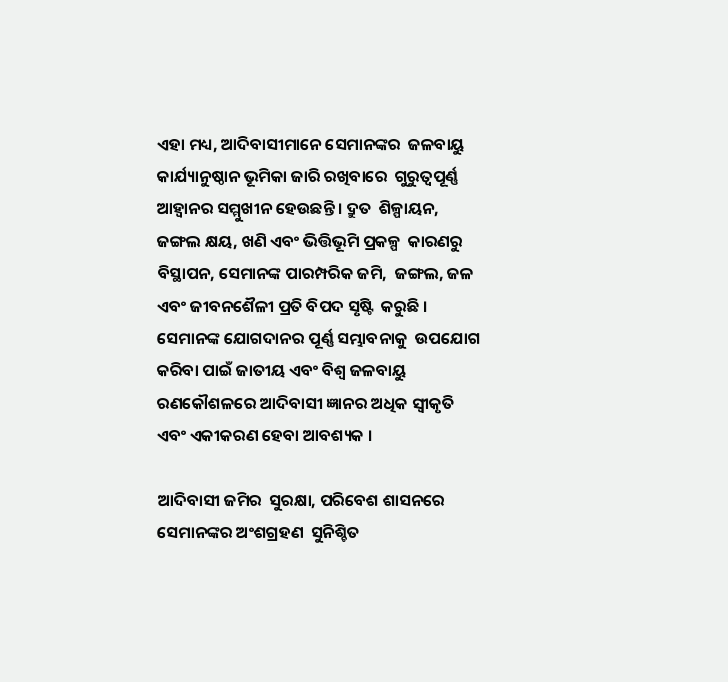ଏହା ମଧ୍ୟ, ଆଦିବାସୀମାନେ ସେମାନଙ୍କର  ଜଳବାୟୁ କାର୍ଯ୍ୟାନୁଷ୍ଠାନ ଭୂମିକା ଜାରି ରଖିବାରେ  ଗୁରୁତ୍ୱପୂର୍ଣ୍ଣ ଆହ୍ୱାନର ସମ୍ମୁଖୀନ ହେଉଛନ୍ତି । ଦ୍ରୁତ  ଶିଳ୍ପାୟନ, ଜଙ୍ଗଲ କ୍ଷୟ, ଖଣି ଏବଂ ଭିତ୍ତିଭୂମି ପ୍ରକଳ୍ପ  କାରଣରୁ ବିସ୍ଥାପନ, ସେମାନଙ୍କ ପାରମ୍ପରିକ ଜମି,  ଜଙ୍ଗଲ, ଜଳ ଏବଂ ଜୀବନଶୈଳୀ ପ୍ରତି ବିପଦ ସୃଷ୍ଟି  କରୁଛି । ସେମାନଙ୍କ ଯୋଗଦାନର ପୂର୍ଣ୍ଣ ସମ୍ଭାବନାକୁ  ଉପଯୋଗ କରିବା ପାଇଁ ଜାତୀୟ ଏବଂ ବିଶ୍ୱ ଜଳବାୟୁ  ରଣକୌଶଳରେ ଆଦିବାସୀ ଜ୍ଞାନର ଅଧିକ ସ୍ୱୀକୃତି  ଏବଂ ଏକୀକରଣ ହେବା ଆବଶ୍ୟକ ।

ଆଦିବାସୀ ଜମିର  ସୁରକ୍ଷା, ପରିବେଶ ଶାସନରେ ସେମାନଙ୍କର ଅଂଶଗ୍ରହଣ  ସୁନିଶ୍ଚିତ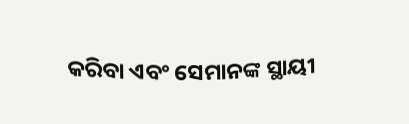କରିବା ଏବଂ ସେମାନଙ୍କ ସ୍ଥାୟୀ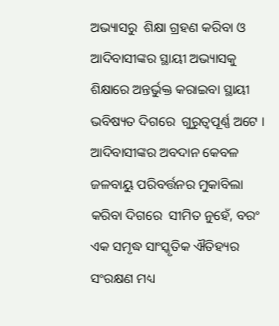ଅଭ୍ୟାସରୁ  ଶିକ୍ଷା ଗ୍ରହଣ କରିବା ଓ ଆଦିବାସୀଙ୍କର ସ୍ଥାୟୀ ଅଭ୍ୟାସକୁ  ଶିକ୍ଷାରେ ଅନ୍ତର୍ଭୁକ୍ତ କରାଇବା ସ୍ଥାୟୀ ଭବିଷ୍ୟତ ଦିଗରେ  ଗୁରୁତ୍ୱପୂର୍ଣ୍ଣ ଅଟେ । ଆଦିବାସୀଙ୍କର ଅବଦାନ କେବଳ  ଜଳବାୟୁ ପରିବର୍ତ୍ତନର ମୁକାବିଲା କରିବା ଦିଗରେ  ସୀମିତ ନୁହେଁ, ବରଂ ଏକ ସମୃଦ୍ଧ ସାଂସ୍କୃତିକ ଐତିହ୍ୟର  ସଂରକ୍ଷଣ ମଧ୍ୟ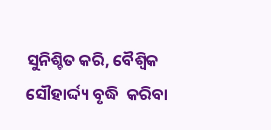ସୁନିଶ୍ଚିତ କରି, ବୈଶ୍ୱିକ ସୌହାର୍ଦ୍ଦ୍ୟ ବୃଦ୍ଧି  କରିବା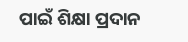ପାଇଁ ଶିକ୍ଷା ପ୍ରଦାନ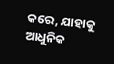କରେ, ଯାହାକୁ ଆଧୁନିକ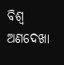ବିଶ୍ୱ ଅଣଦେଖା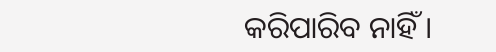କରିପାରିବ ନାହିଁ ।